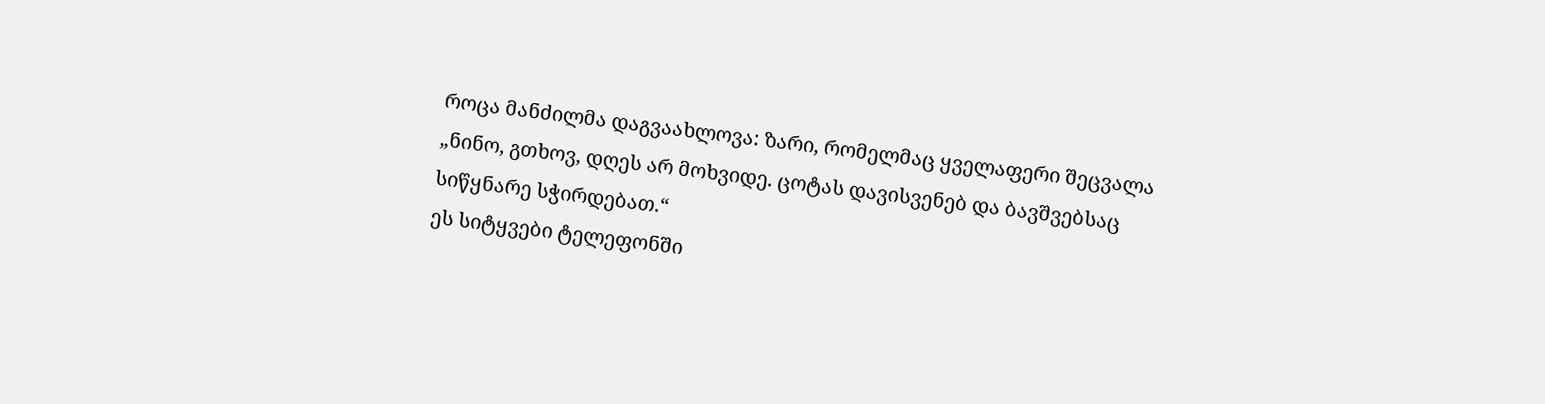როცა მანძილმა დაგვაახლოვა: ზარი, რომელმაც ყველაფერი შეცვალა
„ნინო, გთხოვ, დღეს არ მოხვიდე. ცოტას დავისვენებ და ბავშვებსაც სიწყნარე სჭირდებათ.“
ეს სიტყვები ტელეფონში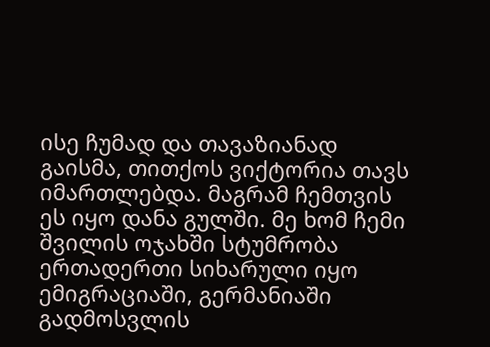ისე ჩუმად და თავაზიანად გაისმა, თითქოს ვიქტორია თავს იმართლებდა. მაგრამ ჩემთვის ეს იყო დანა გულში. მე ხომ ჩემი შვილის ოჯახში სტუმრობა ერთადერთი სიხარული იყო ემიგრაციაში, გერმანიაში გადმოსვლის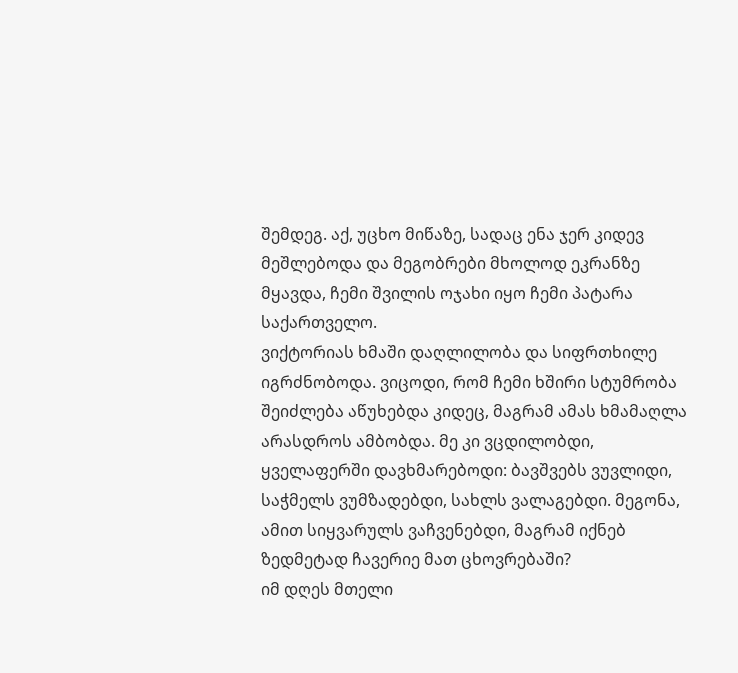შემდეგ. აქ, უცხო მიწაზე, სადაც ენა ჯერ კიდევ მეშლებოდა და მეგობრები მხოლოდ ეკრანზე მყავდა, ჩემი შვილის ოჯახი იყო ჩემი პატარა საქართველო.
ვიქტორიას ხმაში დაღლილობა და სიფრთხილე იგრძნობოდა. ვიცოდი, რომ ჩემი ხშირი სტუმრობა შეიძლება აწუხებდა კიდეც, მაგრამ ამას ხმამაღლა არასდროს ამბობდა. მე კი ვცდილობდი, ყველაფერში დავხმარებოდი: ბავშვებს ვუვლიდი, საჭმელს ვუმზადებდი, სახლს ვალაგებდი. მეგონა, ამით სიყვარულს ვაჩვენებდი, მაგრამ იქნებ ზედმეტად ჩავერიე მათ ცხოვრებაში?
იმ დღეს მთელი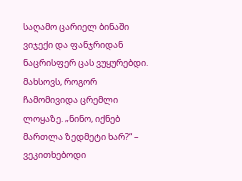საღამო ცარიელ ბინაში ვიჯექი და ფანჯრიდან ნაცრისფერ ცას ვუყურებდი. მახსოვს, როგორ ჩამომივიდა ცრემლი ლოყაზე. „ნინო, იქნებ მართლა ზედმეტი ხარ?“ – ვეკითხებოდი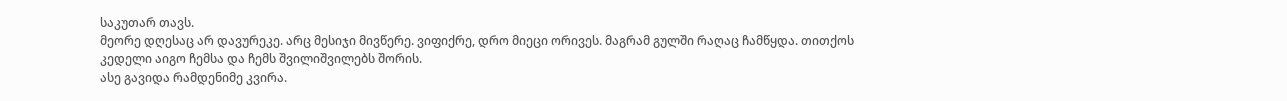საკუთარ თავს.
მეორე დღესაც არ დავურეკე. არც მესიჯი მივწერე. ვიფიქრე, დრო მიეცი ორივეს. მაგრამ გულში რაღაც ჩამწყდა. თითქოს კედელი აიგო ჩემსა და ჩემს შვილიშვილებს შორის.
ასე გავიდა რამდენიმე კვირა.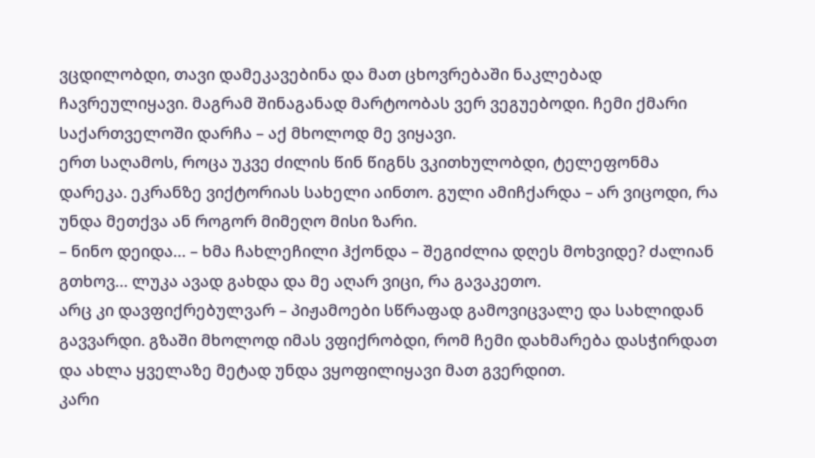ვცდილობდი, თავი დამეკავებინა და მათ ცხოვრებაში ნაკლებად ჩავრეულიყავი. მაგრამ შინაგანად მარტოობას ვერ ვეგუებოდი. ჩემი ქმარი საქართველოში დარჩა – აქ მხოლოდ მე ვიყავი.
ერთ საღამოს, როცა უკვე ძილის წინ წიგნს ვკითხულობდი, ტელეფონმა დარეკა. ეკრანზე ვიქტორიას სახელი აინთო. გული ამიჩქარდა – არ ვიცოდი, რა უნდა მეთქვა ან როგორ მიმეღო მისი ზარი.
– ნინო დეიდა… – ხმა ჩახლეჩილი ჰქონდა – შეგიძლია დღეს მოხვიდე? ძალიან გთხოვ… ლუკა ავად გახდა და მე აღარ ვიცი, რა გავაკეთო.
არც კი დავფიქრებულვარ – პიჟამოები სწრაფად გამოვიცვალე და სახლიდან გავვარდი. გზაში მხოლოდ იმას ვფიქრობდი, რომ ჩემი დახმარება დასჭირდათ და ახლა ყველაზე მეტად უნდა ვყოფილიყავი მათ გვერდით.
კარი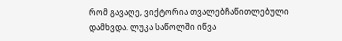რომ გავაღე, ვიქტორია თვალებჩაწითლებული დამხვდა. ლუკა საწოლში იწვა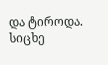და ტიროდა. სიცხე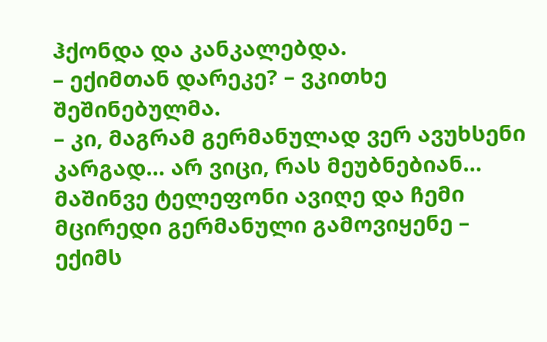ჰქონდა და კანკალებდა.
– ექიმთან დარეკე? – ვკითხე შეშინებულმა.
– კი, მაგრამ გერმანულად ვერ ავუხსენი კარგად… არ ვიცი, რას მეუბნებიან…
მაშინვე ტელეფონი ავიღე და ჩემი მცირედი გერმანული გამოვიყენე – ექიმს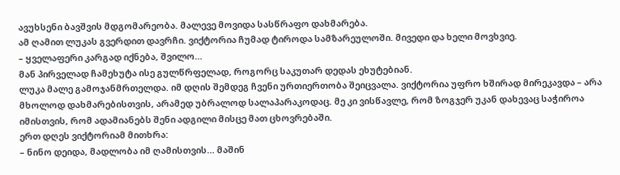ავუხსენი ბავშვის მდგომარეობა. მალევე მოვიდა სასწრაფო დახმარება.
ამ ღამით ლუკას გვერდით დავრჩი. ვიქტორია ჩუმად ტიროდა სამზარეულოში. მივედი და ხელი მოვხვიე.
– ყველაფერი კარგად იქნება, შვილო…
მან პირველად ჩამეხუტა ისე გულწრფელად, როგორც საკუთარ დედას ეხუტებიან.
ლუკა მალე გამოჯანმრთელდა. იმ დღის შემდეგ ჩვენი ურთიერთობა შეიცვალა. ვიქტორია უფრო ხშირად მირეკავდა – არა მხოლოდ დახმარებისთვის, არამედ უბრალოდ სალაპარაკოდაც. მე კი ვისწავლე, რომ ზოგჯერ უკან დახევაც საჭიროა იმისთვის, რომ ადამიანებს შენი ადგილი მისცე მათ ცხოვრებაში.
ერთ დღეს ვიქტორიამ მითხრა:
– ნინო დეიდა, მადლობა იმ ღამისთვის… მაშინ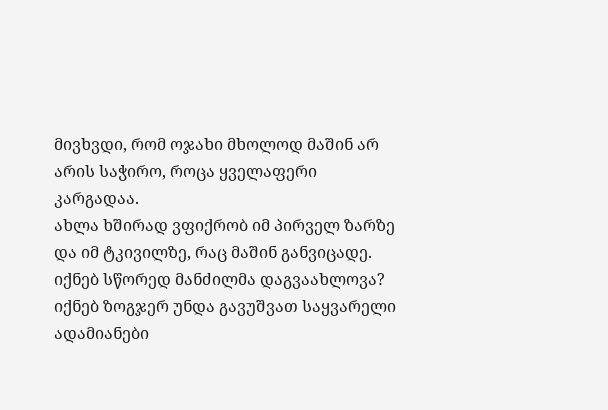მივხვდი, რომ ოჯახი მხოლოდ მაშინ არ არის საჭირო, როცა ყველაფერი კარგადაა.
ახლა ხშირად ვფიქრობ იმ პირველ ზარზე და იმ ტკივილზე, რაც მაშინ განვიცადე. იქნებ სწორედ მანძილმა დაგვაახლოვა? იქნებ ზოგჯერ უნდა გავუშვათ საყვარელი ადამიანები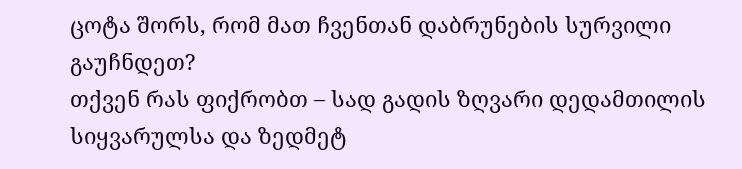ცოტა შორს, რომ მათ ჩვენთან დაბრუნების სურვილი გაუჩნდეთ?
თქვენ რას ფიქრობთ – სად გადის ზღვარი დედამთილის სიყვარულსა და ზედმეტ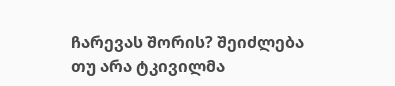ჩარევას შორის? შეიძლება თუ არა ტკივილმა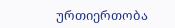ურთიერთობა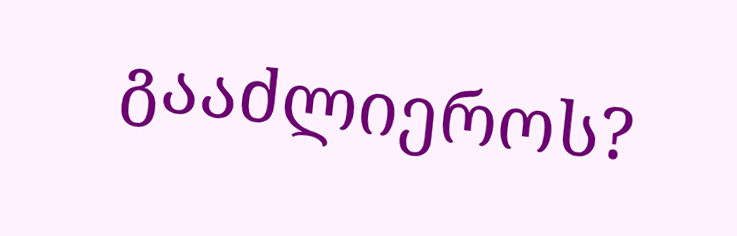გააძლიეროს?